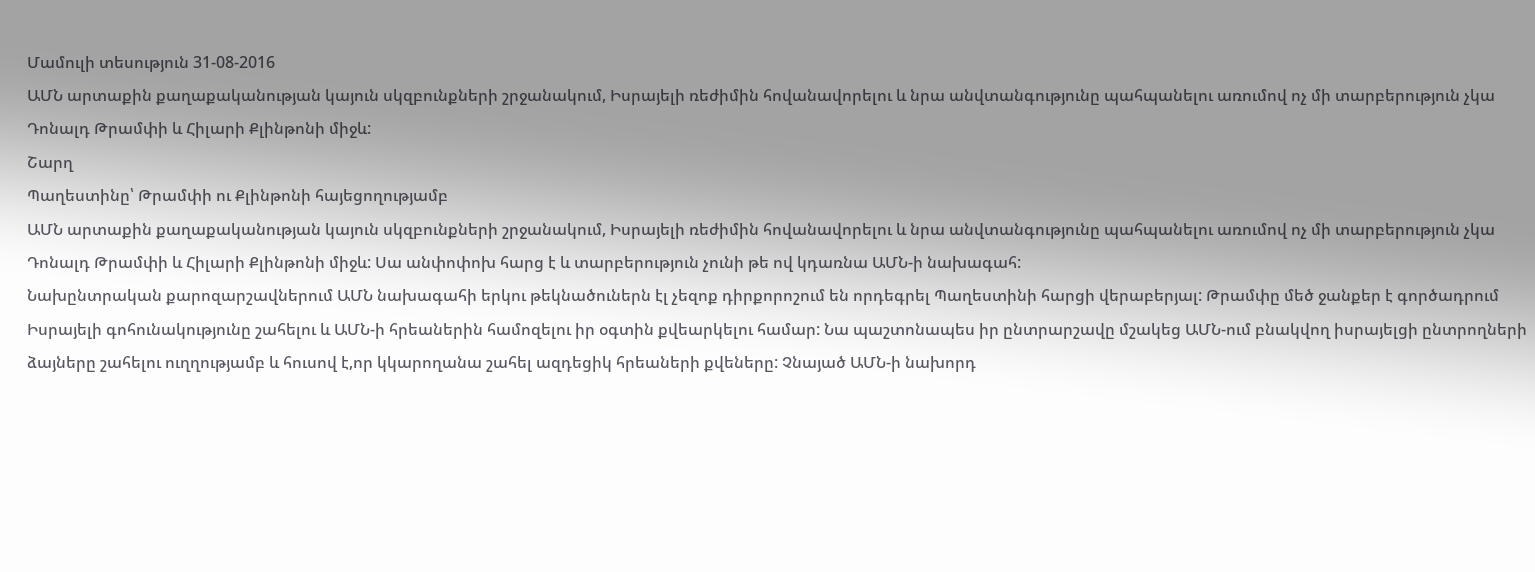Մամուլի տեսություն 31-08-2016
ԱՄՆ արտաքին քաղաքականության կայուն սկզբունքների շրջանակում, Իսրայելի ռեժիմին հովանավորելու և նրա անվտանգությունը պահպանելու առումով ոչ մի տարբերություն չկա Դոնալդ Թրամփի և Հիլարի Քլինթոնի միջև:
Շարղ
Պաղեստինը՝ Թրամփի ու Քլինթոնի հայեցողությամբ
ԱՄՆ արտաքին քաղաքականության կայուն սկզբունքների շրջանակում, Իսրայելի ռեժիմին հովանավորելու և նրա անվտանգությունը պահպանելու առումով ոչ մի տարբերություն չկա Դոնալդ Թրամփի և Հիլարի Քլինթոնի միջև: Սա անփոփոխ հարց է և տարբերություն չունի թե ով կդառնա ԱՄՆ-ի նախագահ:
Նախընտրական քարոզարշավներում ԱՄՆ նախագահի երկու թեկնածուներն էլ չեզոք դիրքորոշում են որդեգրել Պաղեստինի հարցի վերաբերյալ: Թրամփը մեծ ջանքեր է գործադրում Իսրայելի գոհունակությունը շահելու և ԱՄՆ-ի հրեաներին համոզելու իր օգտին քվեարկելու համար: Նա պաշտոնապես իր ընտրարշավը մշակեց ԱՄՆ-ում բնակվող իսրայելցի ընտրողների ձայները շահելու ուղղությամբ և հուսով է,որ կկարողանա շահել ազդեցիկ հրեաների քվեները: Չնայած ԱՄՆ-ի նախորդ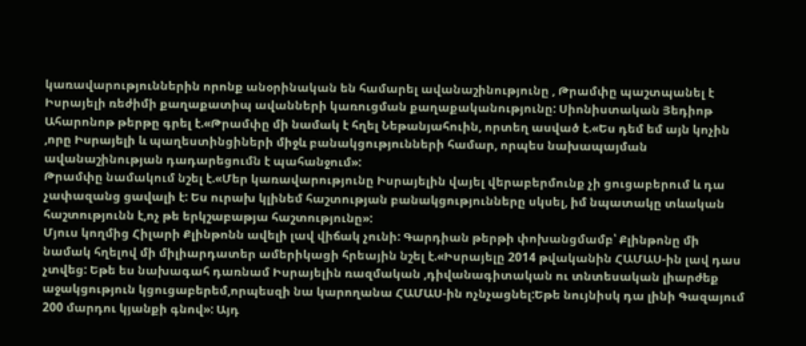կառավարություններին որոնք անօրինական են համարել ավանաշինությունը , Թրամփը պաշտպանել է Իսրայելի ռեժիմի քաղաքատիպ ավանների կառուցման քաղաքականությունը: Սիոնիստական Յեդիոթ Ահարոնոթ թերթը գրել է.«Թրամփը մի նամակ է հղել Նեթանյահուին, որտեղ ասված է.«Ես դեմ եմ այն կոչին ,որը Իսրայելի և պաղեստինցիների միջև բանակցությունների համար, որպես նախապայման ավանաշինության դադարեցումն է պահանջում»:
Թրամփը նամակում նշել է.«Մեր կառավարությունը Իսրայելին վայել վերաբերմունք չի ցուցաբերում և դա չափազանց ցավալի է: Ես ուրախ կլինեմ հաշտության բանակցությունները սկսել, իմ նպատակը տևական հաշտությունն է,ոչ թե երկշաբաթյա հաշտությունը»:
Մյուս կողմից Հիլարի Քլինթոնն ավելի լավ վիճակ չունի: Գարդիան թերթի փոխանցմամբ՝ Քլինթոնը մի նամակ հղելով մի միլիարդատեր ամերիկացի հրեային նշել է.«Իսրայելը 2014 թվականին ՀԱՄԱՍ-ին լավ դաս չտվեց: Եթե ես նախագահ դառնամ Իսրայելին ռազմական ,դիվանագիտական ու տնտեսական լիարժեք աջակցություն կցուցաբերեմ,որպեսզի նա կարողանա ՀԱՄԱՍ-ին ոչնչացնել:Եթե նույնիսկ դա լինի Գազայում 200 մարդու կյանքի գնով»: Այդ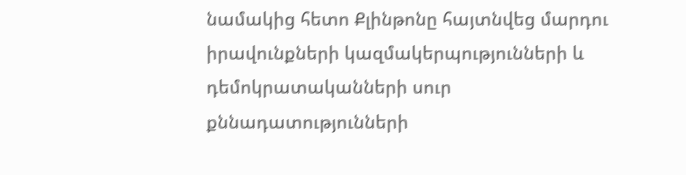նամակից հետո Քլինթոնը հայտնվեց մարդու իրավունքների կազմակերպությունների և դեմոկրատականների սուր քննադատությունների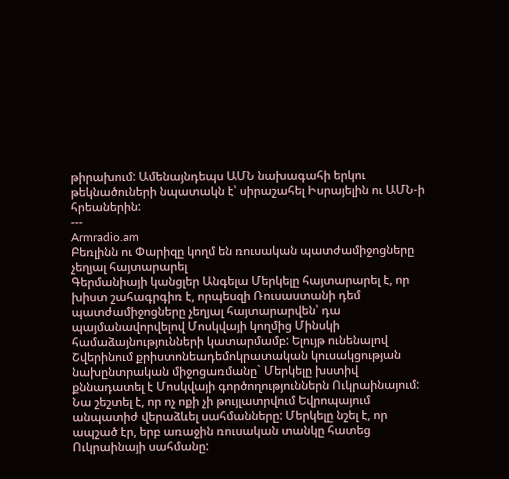թիրախում: Ամենայնդեպս ԱՄՆ նախագահի երկու թեկնածուների նպատակն է՝ սիրաշահել Իսրայելին ու ԱՄՆ-ի հրեաներին:
---
Armradio.am
Բեռլինն ու Փարիզը կողմ են ռուսական պատժամիջոցները չեղյալ հայտարարել
Գերմանիայի կանցլեր Անգելա Մերկելը հայտարարել է, որ խիստ շահագրգիռ է, որպեսզի Ռուսաստանի դեմ պատժամիջոցները չեղյալ հայտարարվեն՝ դա պայմանավորվելով Մոսկվայի կողմից Մինսկի համաձայնությունների կատարմամբ: Ելույթ ունենալով Շվերինում քրիստոնեադեմոկրատական կուսակցության նախընտրական միջոցառմանը` Մերկելը խստիվ քննադատել է Մոսկվայի գործողություններն Ուկրաինայում: Նա շեշտել է, որ ոչ ոքի չի թույլատրվում Եվրոպայում անպատիժ վերաձևել սահմանները: Մերկելը նշել է, որ ապշած էր, երբ առաջին ռուսական տանկը հատեց Ուկրաինայի սահմանը: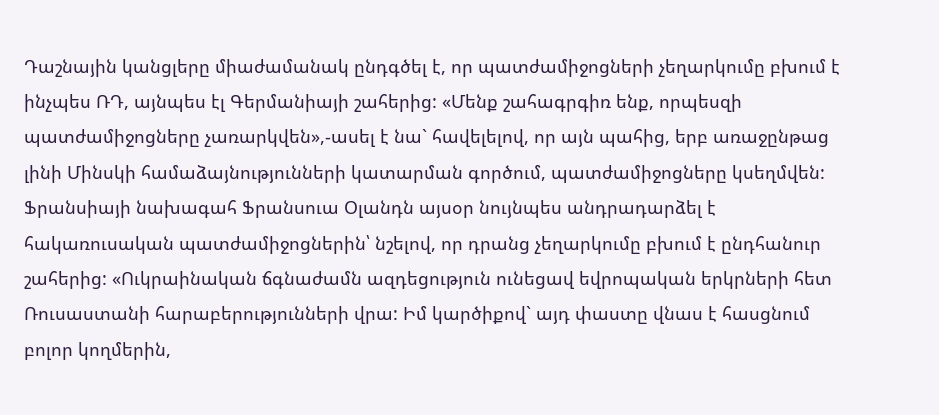Դաշնային կանցլերը միաժամանակ ընդգծել է, որ պատժամիջոցների չեղարկումը բխում է ինչպես ՌԴ, այնպես էլ Գերմանիայի շահերից: «Մենք շահագրգիռ ենք, որպեսզի պատժամիջոցները չառարկվեն»,-ասել է նա` հավելելով, որ այն պահից, երբ առաջընթաց լինի Մինսկի համաձայնությունների կատարման գործում, պատժամիջոցները կսեղմվեն:
Ֆրանսիայի նախագահ Ֆրանսուա Օլանդն այսօր նույնպես անդրադարձել է հակառուսական պատժամիջոցներին՝ նշելով, որ դրանց չեղարկումը բխում է ընդհանուր շահերից: «Ուկրաինական ճգնաժամն ազդեցություն ունեցավ եվրոպական երկրների հետ Ռուսաստանի հարաբերությունների վրա: Իմ կարծիքով` այդ փաստը վնաս է հասցնում բոլոր կողմերին,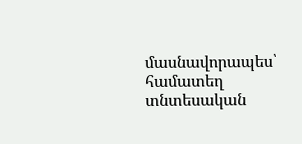մասնավորապես՝ համատեղ տնտեսական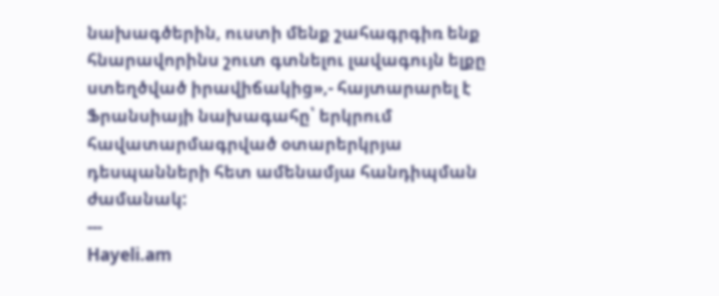նախագծերին, ուստի մենք շահագրգիռ ենք հնարավորինս շուտ գտնելու լավագույն ելքը ստեղծված իրավիճակից»,- հայտարարել է Ֆրանսիայի նախագահը՝ երկրում հավատարմագրված օտարերկրյա դեսպանների հետ ամենամյա հանդիպման ժամանակ:
---
Hayeli.am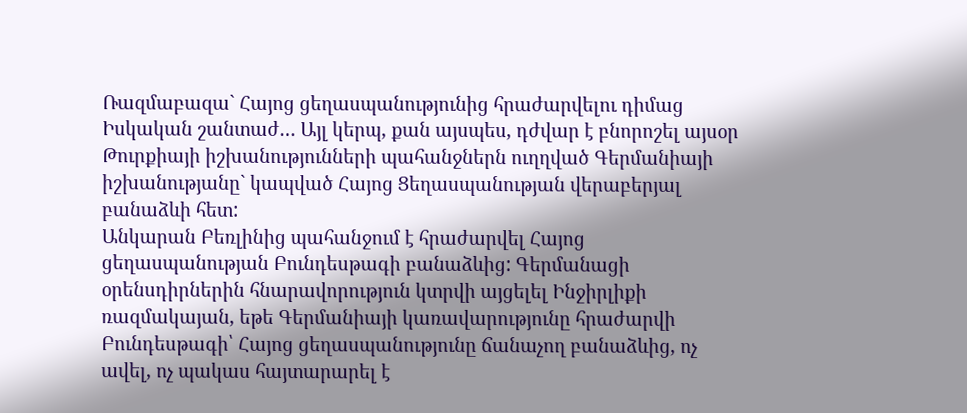Ռազմաբազա` Հայոց ցեղասպանությունից հրաժարվելու դիմաց
Իսկական շանտաժ… Այլ կերպ, քան այսպես, դժվար է բնորոշել այսօր Թուրքիայի իշխանությունների պահանջներն ուղղված Գերմանիայի իշխանությանը` կապված Հայոց Ցեղասպանության վերաբերյալ բանաձևի հետ:
Անկարան Բեռլինից պահանջում է հրաժարվել Հայոց ցեղասպանության Բունդեսթագի բանաձևից: Գերմանացի օրենսդիրներին հնարավորություն կտրվի այցելել Ինջիրլիքի ռազմակայան, եթե Գերմանիայի կառավարությունը հրաժարվի Բունդեսթագի՝ Հայոց ցեղասպանությունը ճանաչող բանաձևից, ոչ ավել, ոչ պակաս հայտարարել է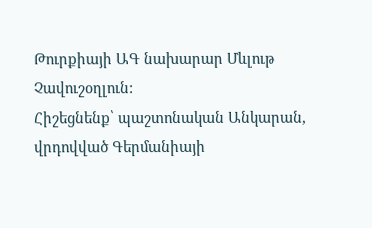Թուրքիայի ԱԳ նախարար Մևլութ Չավուշօղլուն:
Հիշեցնենք՝ պաշտոնական Անկարան, վրդովված Գերմանիայի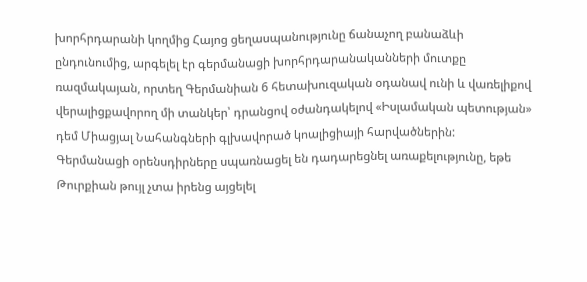խորհրդարանի կողմից Հայոց ցեղասպանությունը ճանաչող բանաձևի ընդունումից, արգելել էր գերմանացի խորհրդարանականների մուտքը ռազմակայան, որտեղ Գերմանիան 6 հետախուզական օդանավ ունի և վառելիքով վերալիցքավորող մի տանկեր՝ դրանցով օժանդակելով «Իսլամական պետության» դեմ Միացյալ Նահանգների գլխավորած կոալիցիայի հարվածներին:
Գերմանացի օրենսդիրները սպառնացել են դադարեցնել առաքելությունը, եթե Թուրքիան թույլ չտա իրենց այցելել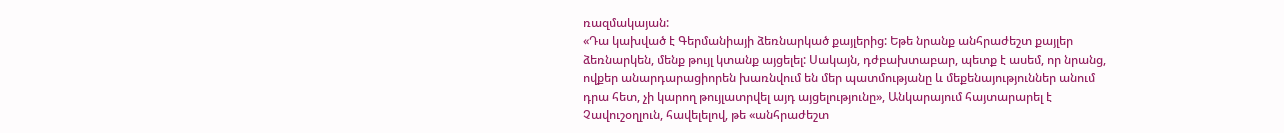ռազմակայան:
«Դա կախված է Գերմանիայի ձեռնարկած քայլերից: Եթե նրանք անհրաժեշտ քայլեր ձեռնարկեն, մենք թույլ կտանք այցելել: Սակայն, դժբախտաբար, պետք է ասեմ, որ նրանց, ովքեր անարդարացիորեն խառնվում են մեր պատմությանը և մեքենայություններ անում դրա հետ, չի կարող թույլատրվել այդ այցելությունը», Անկարայում հայտարարել է Չավուշօղլուն, հավելելով, թե «անհրաժեշտ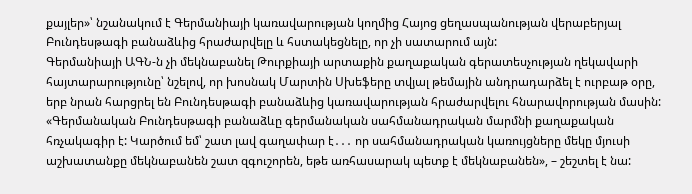քայլեր»՝ նշանակում է Գերմանիայի կառավարության կողմից Հայոց ցեղասպանության վերաբերյալ Բունդեսթագի բանաձևից հրաժարվելը և հստակեցնելը, որ չի սատարում այն:
Գերմանիայի ԱԳՆ-ն չի մեկնաբանել Թուրքիայի արտաքին քաղաքական գերատեսչության ղեկավարի հայտարարությունը՝ նշելով, որ խոսնակ Մարտին Սխեֆերը տվյալ թեմային անդրադարձել է ուրբաթ օրը, երբ նրան հարցրել են Բունդեսթագի բանաձևից կառավարության հրաժարվելու հնարավորության մասին: «Գերմանական Բունդեսթագի բանաձևը գերմանական սահմանադրական մարմնի քաղաքական հռչակագիր է: Կարծում եմ՝ շատ լավ գաղափար է․․․ որ սահմանադրական կառույցները մեկը մյուսի աշխատանքը մեկնաբանեն շատ զգուշորեն, եթե առհասարակ պետք է մեկնաբանեն», – շեշտել է նա: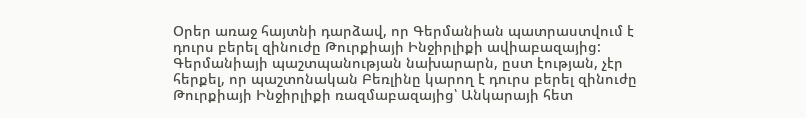Օրեր առաջ հայտնի դարձավ, որ Գերմանիան պատրաստվում է դուրս բերել զինուժը Թուրքիայի Ինջիրլիքի ավիաբազայից: Գերմանիայի պաշտպանության նախարարն, ըստ էության, չէր հերքել, որ պաշտոնական Բեռլինը կարող է դուրս բերել զինուժը Թուրքիայի Ինջիրլիքի ռազմաբազայից՝ Անկարայի հետ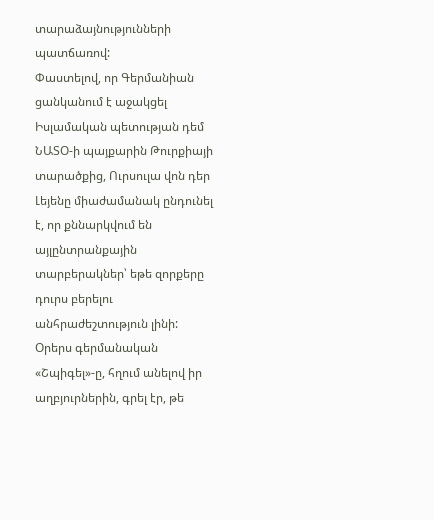տարաձայնությունների պատճառով:
Փաստելով, որ Գերմանիան ցանկանում է աջակցել Իսլամական պետության դեմ ՆԱՏՕ-ի պայքարին Թուրքիայի տարածքից, Ուրսուլա վոն դեր Լեյենը միաժամանակ ընդունել է, որ քննարկվում են այլընտրանքային տարբերակներ՝ եթե զորքերը դուրս բերելու անհրաժեշտություն լինի:
Օրերս գերմանական «Շպիգել»-ը, հղում անելով իր աղբյուրներին, գրել էր, թե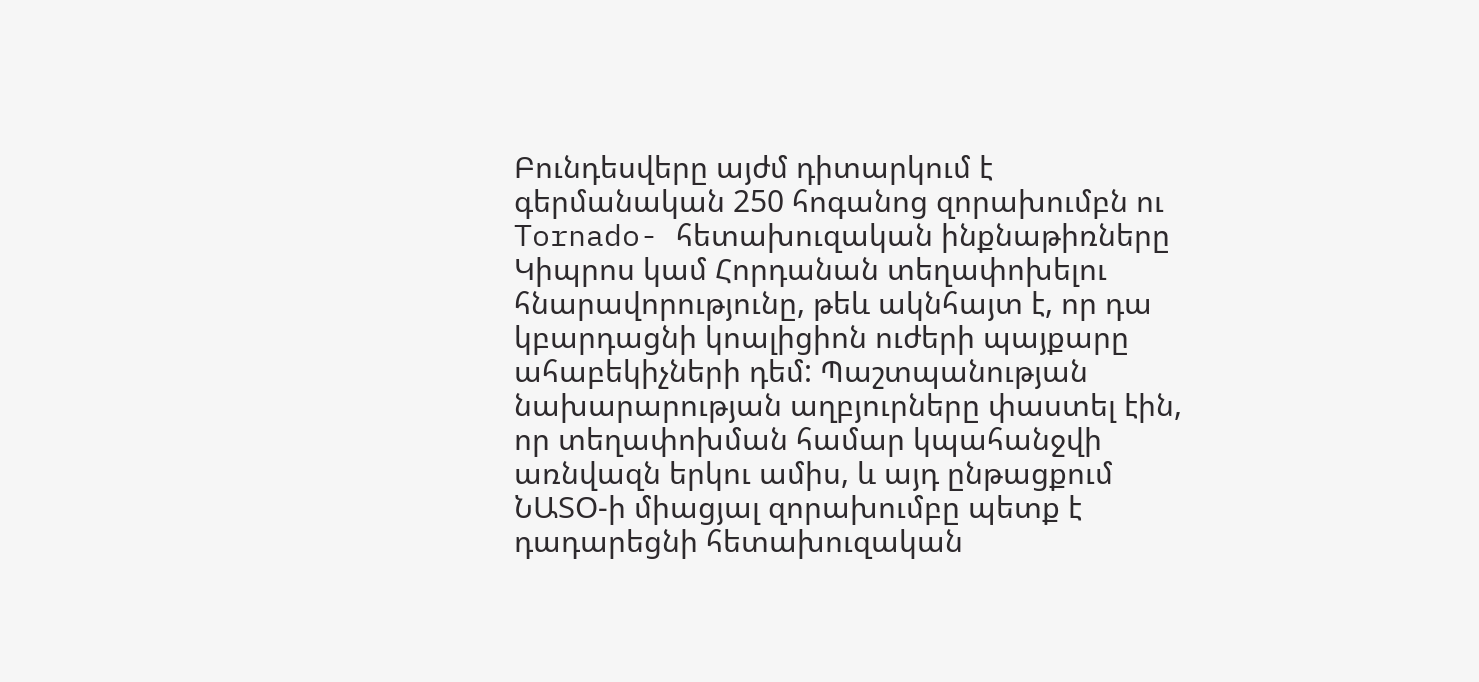Բունդեսվերը այժմ դիտարկում է գերմանական 250 հոգանոց զորախումբն ու Tornado- հետախուզական ինքնաթիռները Կիպրոս կամ Հորդանան տեղափոխելու հնարավորությունը, թեև ակնհայտ է, որ դա կբարդացնի կոալիցիոն ուժերի պայքարը ահաբեկիչների դեմ: Պաշտպանության նախարարության աղբյուրները փաստել էին, որ տեղափոխման համար կպահանջվի առնվազն երկու ամիս, և այդ ընթացքում ՆԱՏՕ-ի միացյալ զորախումբը պետք է դադարեցնի հետախուզական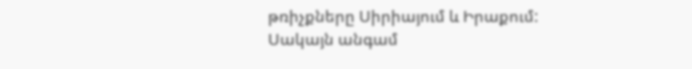թռիչքները Սիրիայում և Իրաքում: Սակայն անգամ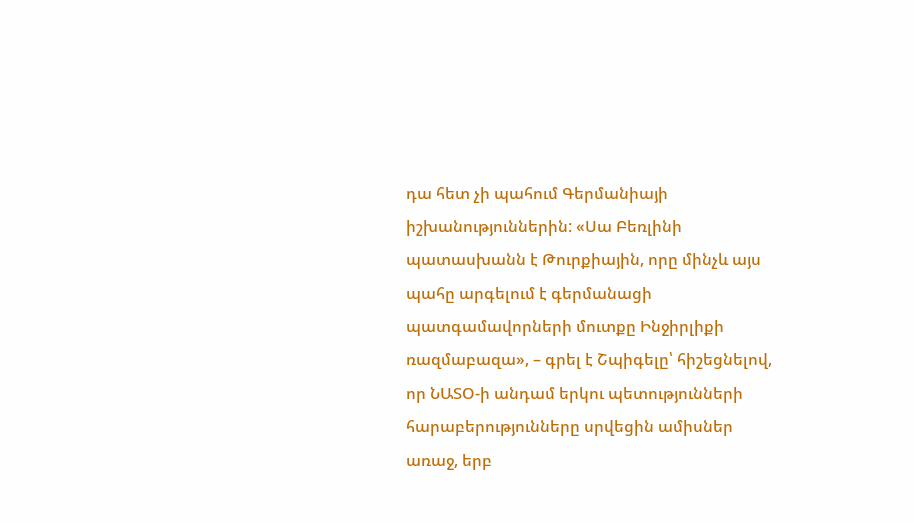դա հետ չի պահում Գերմանիայի իշխանություններին: «Սա Բեռլինի պատասխանն է Թուրքիային, որը մինչև այս պահը արգելում է գերմանացի պատգամավորների մուտքը Ինջիրլիքի ռազմաբազա», – գրել է Շպիգելը՝ հիշեցնելով, որ ՆԱՏՕ-ի անդամ երկու պետությունների հարաբերությունները սրվեցին ամիսներ առաջ, երբ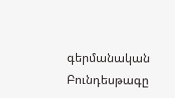գերմանական Բունդեսթագը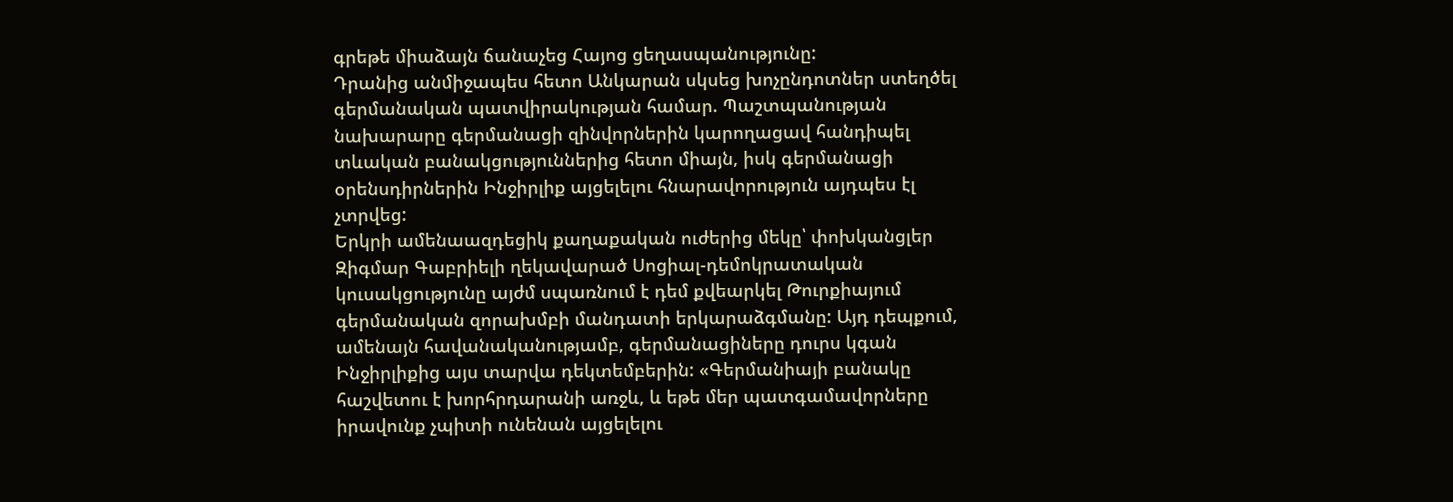գրեթե միաձայն ճանաչեց Հայոց ցեղասպանությունը:
Դրանից անմիջապես հետո Անկարան սկսեց խոչընդոտներ ստեղծել գերմանական պատվիրակության համար. Պաշտպանության նախարարը գերմանացի զինվորներին կարողացավ հանդիպել տևական բանակցություններից հետո միայն, իսկ գերմանացի օրենսդիրներին Ինջիրլիք այցելելու հնարավորություն այդպես էլ չտրվեց:
Երկրի ամենաազդեցիկ քաղաքական ուժերից մեկը՝ փոխկանցլեր Զիգմար Գաբրիելի ղեկավարած Սոցիալ-դեմոկրատական կուսակցությունը այժմ սպառնում է դեմ քվեարկել Թուրքիայում գերմանական զորախմբի մանդատի երկարաձգմանը: Այդ դեպքում, ամենայն հավանականությամբ, գերմանացիները դուրս կգան Ինջիրլիքից այս տարվա դեկտեմբերին: «Գերմանիայի բանակը հաշվետու է խորհրդարանի առջև, և եթե մեր պատգամավորները իրավունք չպիտի ունենան այցելելու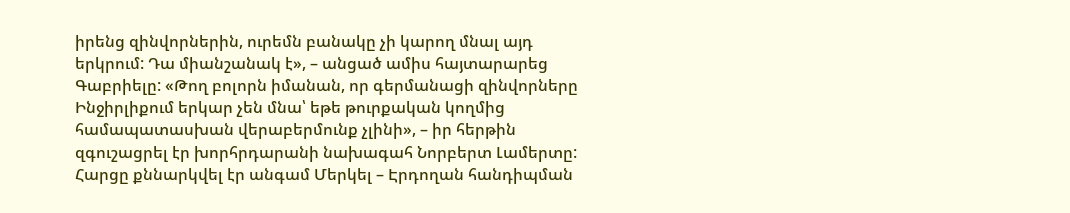իրենց զինվորներին, ուրեմն բանակը չի կարող մնալ այդ երկրում: Դա միանշանակ է», – անցած ամիս հայտարարեց Գաբրիելը: «Թող բոլորն իմանան, որ գերմանացի զինվորները Ինջիրլիքում երկար չեն մնա՝ եթե թուրքական կողմից համապատասխան վերաբերմունք չլինի», – իր հերթին զգուշացրել էր խորհրդարանի նախագահ Նորբերտ Լամերտը:
Հարցը քննարկվել էր անգամ Մերկել – Էրդողան հանդիպման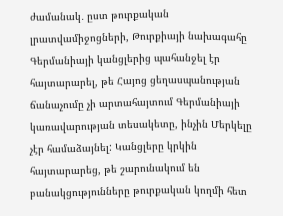ժամանակ․ ըստ թուրքական լրատվամիջոցների, Թուրքիայի նախագահը Գերմանիայի կանցլերից պահանջել էր հայտարարել, թե Հայոց ցեղասպանության ճանաչումը չի արտահայտում Գերմանիայի կառավարության տեսակետը, ինչին Մերկելը չէր համաձայնել: Կանցլերը կրկին հայտարարեց, թե շարունակում են բանակցությունները թուրքական կողմի հետ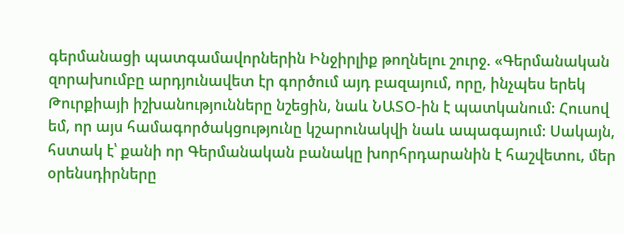գերմանացի պատգամավորներին Ինջիրլիք թողնելու շուրջ. «Գերմանական զորախումբը արդյունավետ էր գործում այդ բազայում, որը, ինչպես երեկ Թուրքիայի իշխանությունները նշեցին, նաև ՆԱՏՕ-ին է պատկանում: Հուսով եմ, որ այս համագործակցությունը կշարունակվի նաև ապագայում: Սակայն, հստակ է՝ քանի որ Գերմանական բանակը խորհրդարանին է հաշվետու, մեր օրենսդիրները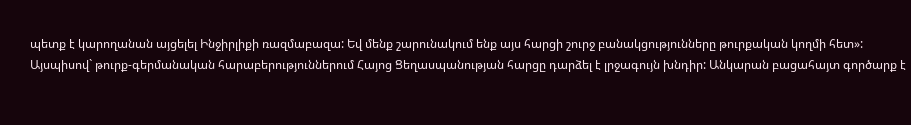պետք է կարողանան այցելել Ինջիրլիքի ռազմաբազա: Եվ մենք շարունակում ենք այս հարցի շուրջ բանակցությունները թուրքական կողմի հետ»:
Այսպիսով` թուրք-գերմանական հարաբերություններում Հայոց Ցեղասպանության հարցը դարձել է լրջագույն խնդիր: Անկարան բացահայտ գործարք է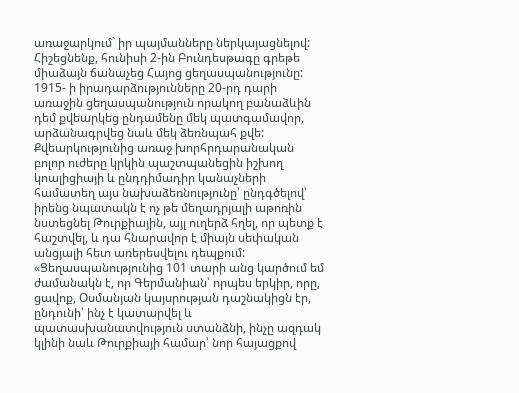առաջարկում` իր պայմանները ներկայացնելով:
Հիշեցնենք, հունիսի 2-ին Բունդեսթագը գրեթե միաձայն ճանաչեց Հայոց ցեղասպանությունը: 1915- ի իրադարձությունները 20-րդ դարի առաջին ցեղասպանություն որակող բանաձևին դեմ քվեարկեց ընդամենը մեկ պատգամավոր, արձանագրվեց նաև մեկ ձեռնպահ քվե: Քվեարկությունից առաջ խորհրդարանական բոլոր ուժերը կրկին պաշտպանեցին իշխող կոալիցիայի և ընդդիմադիր կանաչների համատեղ այս նախաձեռնությունը՝ ընդգծելով՝ իրենց նպատակն է ոչ թե մեղադրյալի աթոռին նստեցնել Թուրքիային, այլ ուղերձ հղել, որ պետք է հաշտվել, և դա հնարավոր է միայն սեփական անցյալի հետ առերեսվելու դեպքում: «Ցեղասպանությունից 101 տարի անց կարծում եմ ժամանակն է, որ Գերմանիան՝ որպես երկիր, որը, ցավոք, Օսմանյան կայսրության դաշնակիցն էր, ընդունի՝ ինչ է կատարվել և պատասխանատվություն ստանձնի, ինչը ազդակ կլինի նաև Թուրքիայի համար՝ նոր հայացքով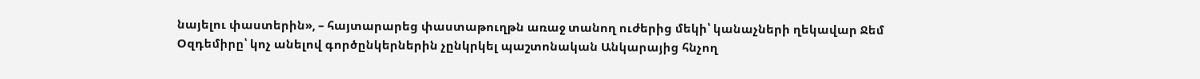նայելու փաստերին», – հայտարարեց փաստաթուղթն առաջ տանող ուժերից մեկի՝ կանաչների ղեկավար Ջեմ Օզդեմիրը՝ կոչ անելով գործընկերներին չընկրկել պաշտոնական Անկարայից հնչող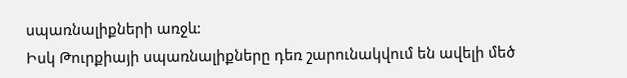սպառնալիքների առջև:
Իսկ Թուրքիայի սպառնալիքները դեռ շարունակվում են ավելի մեծ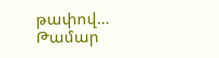թափով…
Թամար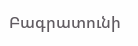Բագրատունի